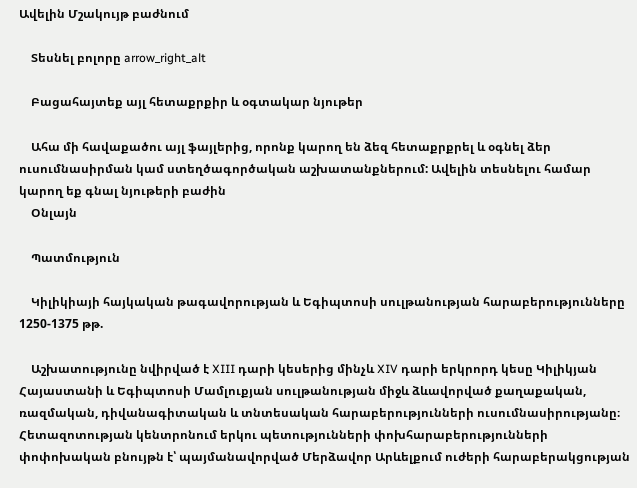Ավելին Մշակույթ բաժնում

    Տեսնել բոլորը arrow_right_alt

    Բացահայտեք այլ հետաքրքիր և օգտակար նյութեր

    Ահա մի հավաքածու այլ ֆայլերից, որոնք կարող են ձեզ հետաքրքրել և օգնել ձեր ուսումնասիրման կամ ստեղծագործական աշխատանքներում: Ավելին տեսնելու համար կարող եք գնալ նյութերի բաժին
    Օնլայն

    Պատմություն

    Կիլիկիայի հայկական թագավորության և Եգիպտոսի սուլթանության հարաբերությունները 1250-1375 թթ.

    Աշխատությունը նվիրված է XIII դարի կեսերից մինչև XIV դարի երկրորդ կեսը Կիլիկյան Հայաստանի և Եգիպտոսի Մամլուքյան սուլթանության միջև ձևավորված քաղաքական, ռազմական, դիվանագիտական և տնտեսական հարաբերությունների ուսումնասիրությանը։ Հետազոտության կենտրոնում երկու պետությունների փոխհարաբերությունների փոփոխական բնույթն է՝ պայմանավորված Մերձավոր Արևելքում ուժերի հարաբերակցության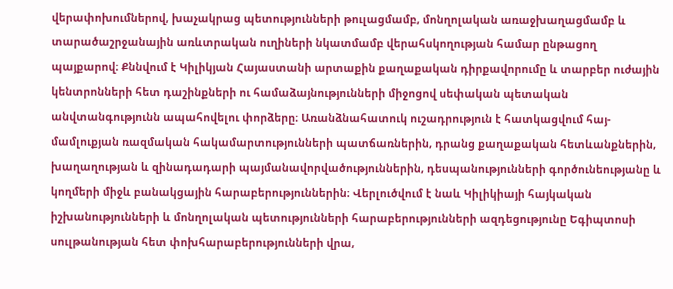վերափոխումներով, խաչակրաց պետությունների թուլացմամբ, մոնղոլական առաջխաղացմամբ և տարածաշրջանային առևտրական ուղիների նկատմամբ վերահսկողության համար ընթացող պայքարով։ Քննվում է Կիլիկյան Հայաստանի արտաքին քաղաքական դիրքավորումը և տարբեր ուժային կենտրոնների հետ դաշինքների ու համաձայնությունների միջոցով սեփական պետական անվտանգությունն ապահովելու փորձերը։ Առանձնահատուկ ուշադրություն է հատկացվում հայ-մամլուքյան ռազմական հակամարտությունների պատճառներին, դրանց քաղաքական հետևանքներին, խաղաղության և զինադադարի պայմանավորվածություններին, դեսպանությունների գործունեությանը և կողմերի միջև բանակցային հարաբերություններին։ Վերլուծվում է նաև Կիլիկիայի հայկական իշխանությունների և մոնղոլական պետությունների հարաբերությունների ազդեցությունը Եգիպտոսի սուլթանության հետ փոխհարաբերությունների վրա,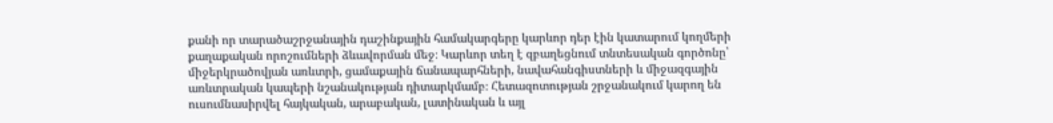քանի որ տարածաշրջանային դաշինքային համակարգերը կարևոր դեր էին կատարում կողմերի քաղաքական որոշումների ձևավորման մեջ։ Կարևոր տեղ է զբաղեցնում տնտեսական գործոնը՝ միջերկրածովյան առևտրի, ցամաքային ճանապարհների, նավահանգիստների և միջազգային առևտրական կապերի նշանակության դիտարկմամբ։ Հետազոտության շրջանակում կարող են ուսումնասիրվել հայկական, արաբական, լատինական և այլ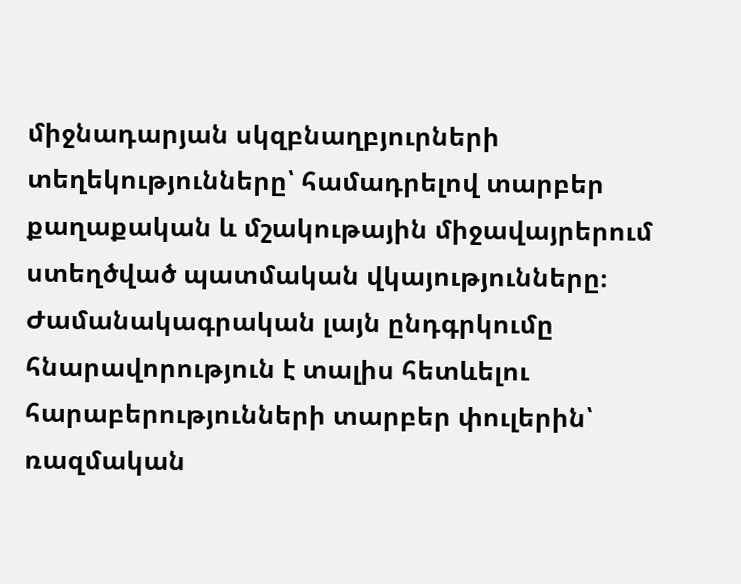միջնադարյան սկզբնաղբյուրների տեղեկությունները՝ համադրելով տարբեր քաղաքական և մշակութային միջավայրերում ստեղծված պատմական վկայությունները։ Ժամանակագրական լայն ընդգրկումը հնարավորություն է տալիս հետևելու հարաբերությունների տարբեր փուլերին՝ ռազմական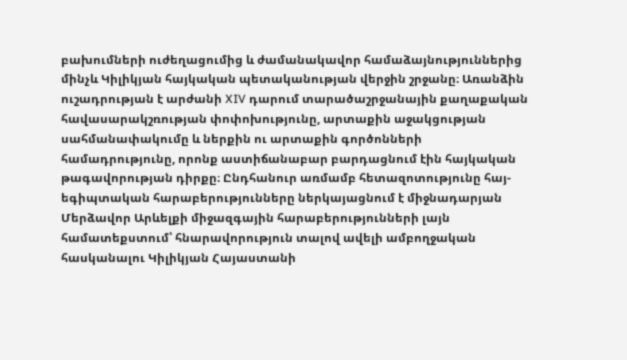բախումների ուժեղացումից և ժամանակավոր համաձայնություններից մինչև Կիլիկյան հայկական պետականության վերջին շրջանը։ Առանձին ուշադրության է արժանի XIV դարում տարածաշրջանային քաղաքական հավասարակշռության փոփոխությունը, արտաքին աջակցության սահմանափակումը և ներքին ու արտաքին գործոնների համադրությունը, որոնք աստիճանաբար բարդացնում էին հայկական թագավորության դիրքը։ Ընդհանուր առմամբ հետազոտությունը հայ-եգիպտական հարաբերությունները ներկայացնում է միջնադարյան Մերձավոր Արևելքի միջազգային հարաբերությունների լայն համատեքստում՝ հնարավորություն տալով ավելի ամբողջական հասկանալու Կիլիկյան Հայաստանի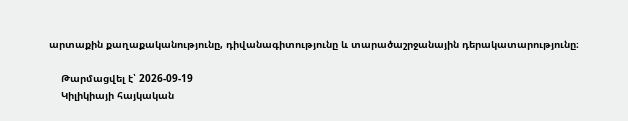արտաքին քաղաքականությունը, դիվանագիտությունը և տարածաշրջանային դերակատարությունը։

    Թարմացվել է՝ 2026-09-19
    Կիլիկիայի հայկական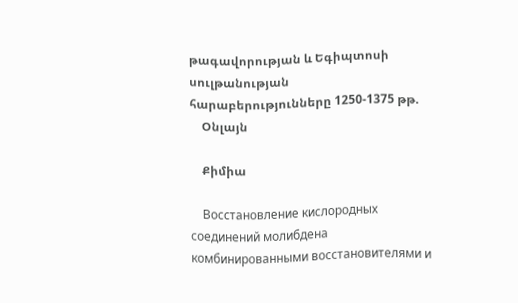թագավորության և Եգիպտոսի սուլթանության հարաբերությունները 1250-1375 թթ.
    Օնլայն

    Քիմիա

    Восстановление кислородных соединений молибдена комбинированными восстановителями и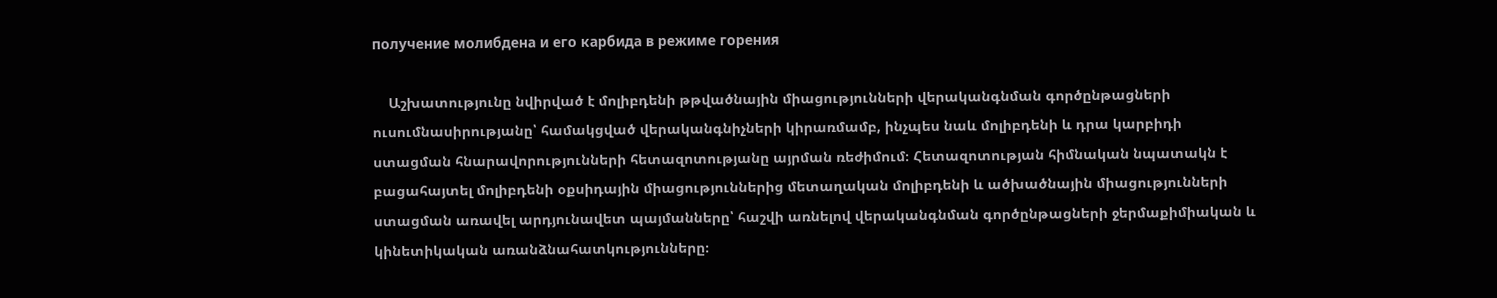получение молибдена и его карбида в режиме горения

    Աշխատությունը նվիրված է մոլիբդենի թթվածնային միացությունների վերականգնման գործընթացների ուսումնասիրությանը՝ համակցված վերականգնիչների կիրառմամբ, ինչպես նաև մոլիբդենի և դրա կարբիդի ստացման հնարավորությունների հետազոտությանը այրման ռեժիմում։ Հետազոտության հիմնական նպատակն է բացահայտել մոլիբդենի օքսիդային միացություններից մետաղական մոլիբդենի և ածխածնային միացությունների ստացման առավել արդյունավետ պայմանները՝ հաշվի առնելով վերականգնման գործընթացների ջերմաքիմիական և կինետիկական առանձնահատկությունները։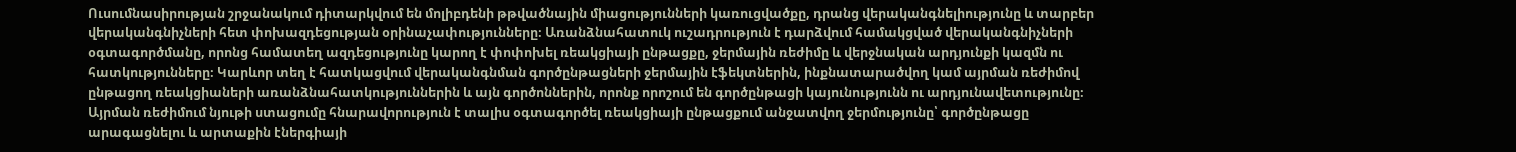Ուսումնասիրության շրջանակում դիտարկվում են մոլիբդենի թթվածնային միացությունների կառուցվածքը, դրանց վերականգնելիությունը և տարբեր վերականգնիչների հետ փոխազդեցության օրինաչափությունները։ Առանձնահատուկ ուշադրություն է դարձվում համակցված վերականգնիչների օգտագործմանը, որոնց համատեղ ազդեցությունը կարող է փոփոխել ռեակցիայի ընթացքը, ջերմային ռեժիմը և վերջնական արդյունքի կազմն ու հատկությունները։ Կարևոր տեղ է հատկացվում վերականգնման գործընթացների ջերմային էֆեկտներին, ինքնատարածվող կամ այրման ռեժիմով ընթացող ռեակցիաների առանձնահատկություններին և այն գործոններին, որոնք որոշում են գործընթացի կայունությունն ու արդյունավետությունը։ Այրման ռեժիմում նյութի ստացումը հնարավորություն է տալիս օգտագործել ռեակցիայի ընթացքում անջատվող ջերմությունը՝ գործընթացը արագացնելու և արտաքին էներգիայի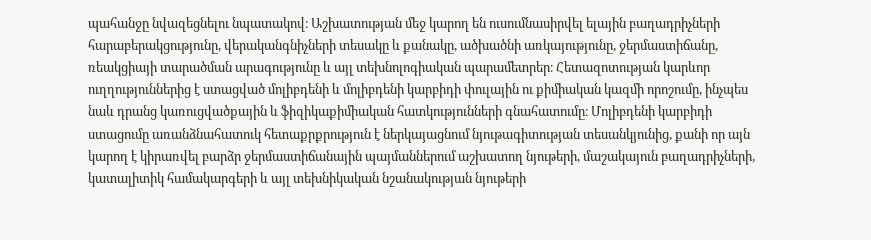պահանջը նվազեցնելու նպատակով։ Աշխատության մեջ կարող են ուսումնասիրվել ելային բաղադրիչների հարաբերակցությունը, վերականգնիչների տեսակը և քանակը, ածխածնի առկայությունը, ջերմաստիճանը, ռեակցիայի տարածման արագությունը և այլ տեխնոլոգիական պարամետրեր։ Հետազոտության կարևոր ուղղություններից է ստացված մոլիբդենի և մոլիբդենի կարբիդի փուլային ու քիմիական կազմի որոշումը, ինչպես նաև դրանց կառուցվածքային և ֆիզիկաքիմիական հատկությունների գնահատումը։ Մոլիբդենի կարբիդի ստացումը առանձնահատուկ հետաքրքրություն է ներկայացնում նյութագիտության տեսանկյունից, քանի որ այն կարող է կիրառվել բարձր ջերմաստիճանային պայմաններում աշխատող նյութերի, մաշակայուն բաղադրիչների, կատալիտիկ համակարգերի և այլ տեխնիկական նշանակության նյութերի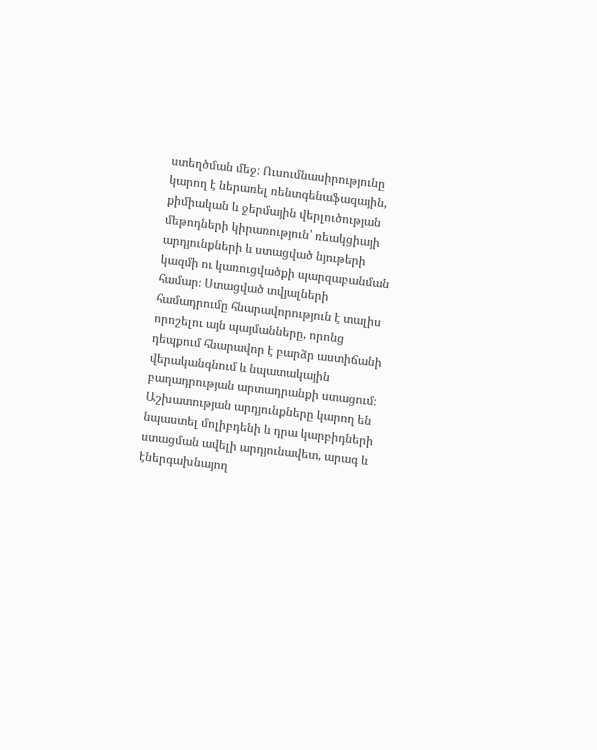ստեղծման մեջ։ Ուսումնասիրությունը կարող է ներառել ռենտգենաֆազային, քիմիական և ջերմային վերլուծության մեթոդների կիրառություն՝ ռեակցիայի արդյունքների և ստացված նյութերի կազմի ու կառուցվածքի պարզաբանման համար։ Ստացված տվյալների համադրումը հնարավորություն է տալիս որոշելու այն պայմանները, որոնց դեպքում հնարավոր է բարձր աստիճանի վերականգնում և նպատակային բաղադրության արտադրանքի ստացում։ Աշխատության արդյունքները կարող են նպաստել մոլիբդենի և դրա կարբիդների ստացման ավելի արդյունավետ, արագ և էներգախնայող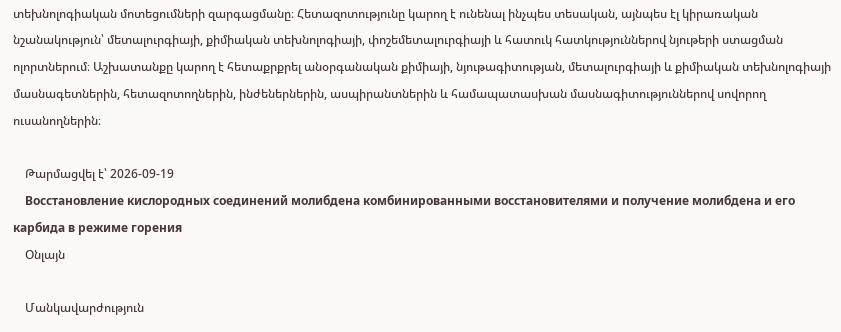տեխնոլոգիական մոտեցումների զարգացմանը։ Հետազոտությունը կարող է ունենալ ինչպես տեսական, այնպես էլ կիրառական նշանակություն՝ մետալուրգիայի, քիմիական տեխնոլոգիայի, փոշեմետալուրգիայի և հատուկ հատկություններով նյութերի ստացման ոլորտներում։ Աշխատանքը կարող է հետաքրքրել անօրգանական քիմիայի, նյութագիտության, մետալուրգիայի և քիմիական տեխնոլոգիայի մասնագետներին, հետազոտողներին, ինժեներներին, ասպիրանտներին և համապատասխան մասնագիտություններով սովորող ուսանողներին։

    Թարմացվել է՝ 2026-09-19
    Восстановление кислородных соединений молибдена комбинированными восстановителями и получение молибдена и его карбида в режиме горения
    Օնլայն

    Մանկավարժություն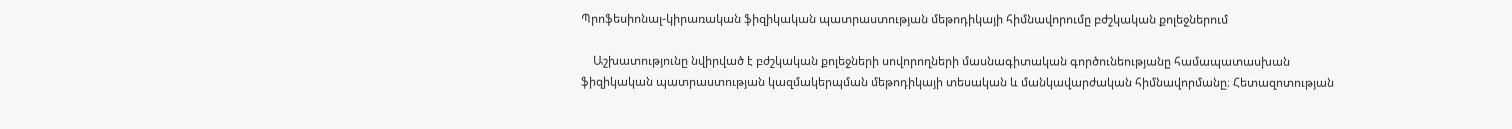Պրոֆեսիոնալ-կիրառական ֆիզիկական պատրաստության մեթոդիկայի հիմնավորումը բժշկական քոլեջներում

    Աշխատությունը նվիրված է բժշկական քոլեջների սովորողների մասնագիտական գործունեությանը համապատասխան ֆիզիկական պատրաստության կազմակերպման մեթոդիկայի տեսական և մանկավարժական հիմնավորմանը։ Հետազոտության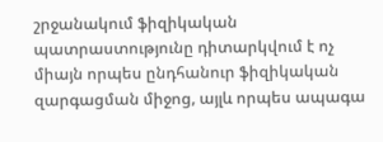շրջանակում ֆիզիկական պատրաստությունը դիտարկվում է ոչ միայն որպես ընդհանուր ֆիզիկական զարգացման միջոց, այլև որպես ապագա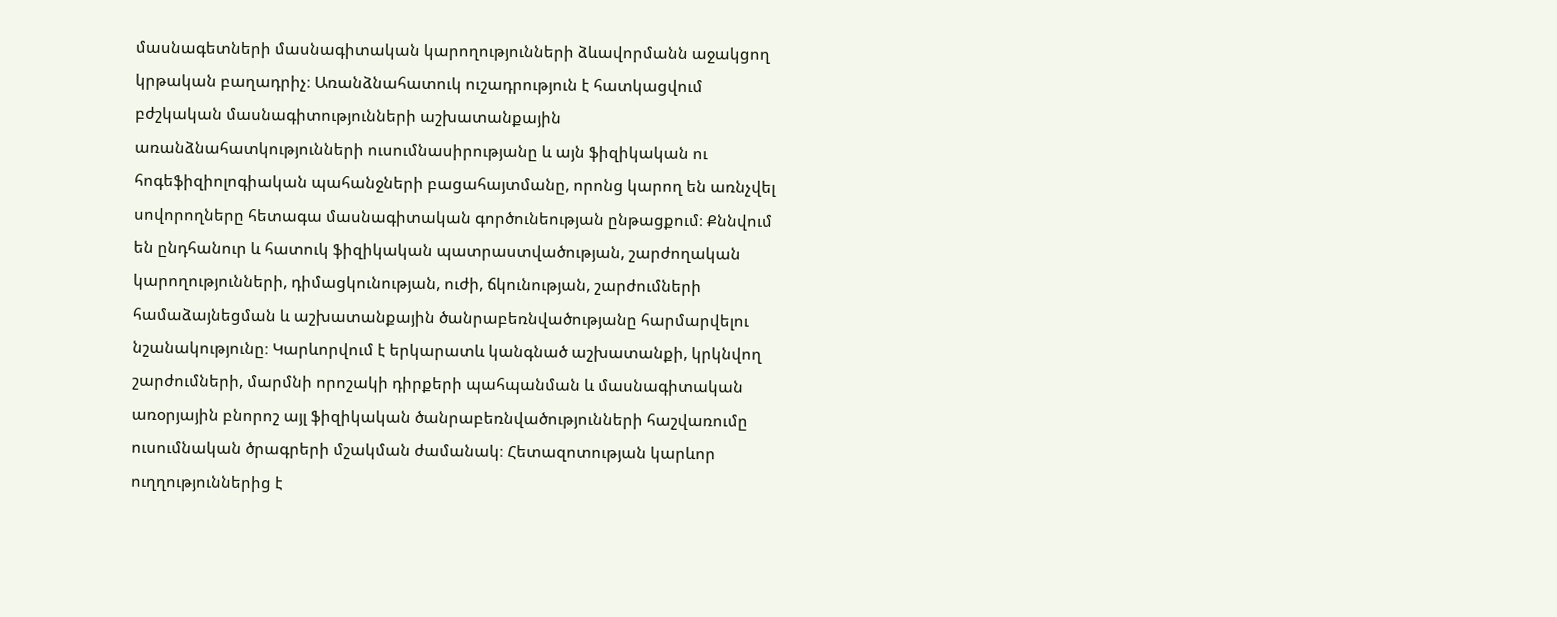մասնագետների մասնագիտական կարողությունների ձևավորմանն աջակցող կրթական բաղադրիչ։ Առանձնահատուկ ուշադրություն է հատկացվում բժշկական մասնագիտությունների աշխատանքային առանձնահատկությունների ուսումնասիրությանը և այն ֆիզիկական ու հոգեֆիզիոլոգիական պահանջների բացահայտմանը, որոնց կարող են առնչվել սովորողները հետագա մասնագիտական գործունեության ընթացքում։ Քննվում են ընդհանուր և հատուկ ֆիզիկական պատրաստվածության, շարժողական կարողությունների, դիմացկունության, ուժի, ճկունության, շարժումների համաձայնեցման և աշխատանքային ծանրաբեռնվածությանը հարմարվելու նշանակությունը։ Կարևորվում է երկարատև կանգնած աշխատանքի, կրկնվող շարժումների, մարմնի որոշակի դիրքերի պահպանման և մասնագիտական առօրյային բնորոշ այլ ֆիզիկական ծանրաբեռնվածությունների հաշվառումը ուսումնական ծրագրերի մշակման ժամանակ։ Հետազոտության կարևոր ուղղություններից է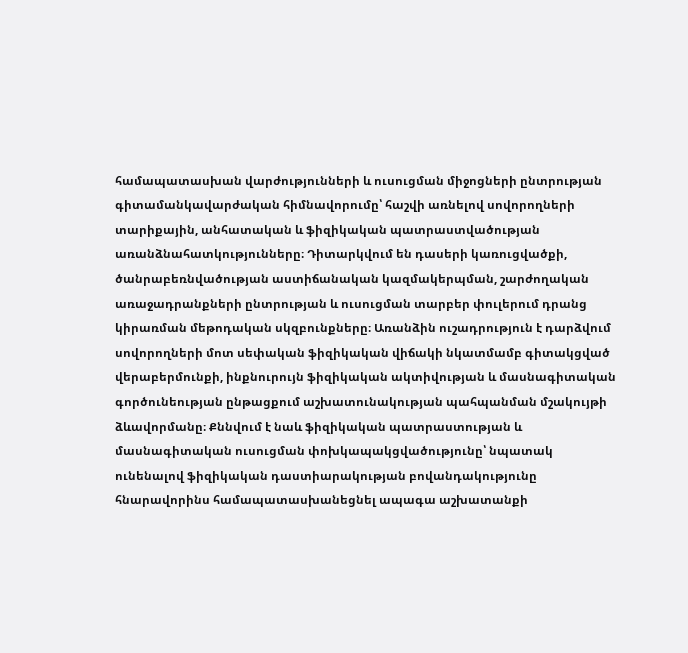համապատասխան վարժությունների և ուսուցման միջոցների ընտրության գիտամանկավարժական հիմնավորումը՝ հաշվի առնելով սովորողների տարիքային, անհատական և ֆիզիկական պատրաստվածության առանձնահատկությունները։ Դիտարկվում են դասերի կառուցվածքի, ծանրաբեռնվածության աստիճանական կազմակերպման, շարժողական առաջադրանքների ընտրության և ուսուցման տարբեր փուլերում դրանց կիրառման մեթոդական սկզբունքները։ Առանձին ուշադրություն է դարձվում սովորողների մոտ սեփական ֆիզիկական վիճակի նկատմամբ գիտակցված վերաբերմունքի, ինքնուրույն ֆիզիկական ակտիվության և մասնագիտական գործունեության ընթացքում աշխատունակության պահպանման մշակույթի ձևավորմանը։ Քննվում է նաև ֆիզիկական պատրաստության և մասնագիտական ուսուցման փոխկապակցվածությունը՝ նպատակ ունենալով ֆիզիկական դաստիարակության բովանդակությունը հնարավորինս համապատասխանեցնել ապագա աշխատանքի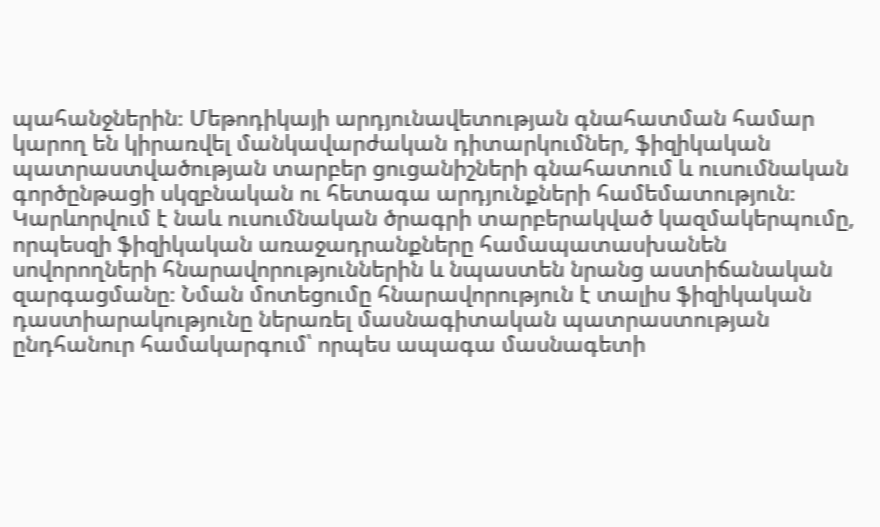պահանջներին։ Մեթոդիկայի արդյունավետության գնահատման համար կարող են կիրառվել մանկավարժական դիտարկումներ, ֆիզիկական պատրաստվածության տարբեր ցուցանիշների գնահատում և ուսումնական գործընթացի սկզբնական ու հետագա արդյունքների համեմատություն։ Կարևորվում է նաև ուսումնական ծրագրի տարբերակված կազմակերպումը, որպեսզի ֆիզիկական առաջադրանքները համապատասխանեն սովորողների հնարավորություններին և նպաստեն նրանց աստիճանական զարգացմանը։ Նման մոտեցումը հնարավորություն է տալիս ֆիզիկական դաստիարակությունը ներառել մասնագիտական պատրաստության ընդհանուր համակարգում՝ որպես ապագա մասնագետի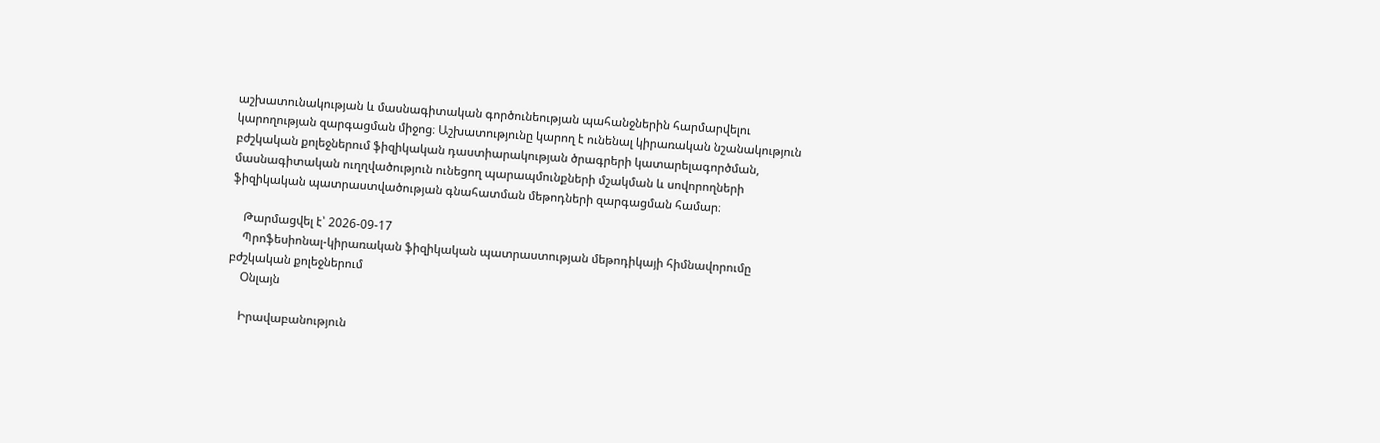աշխատունակության և մասնագիտական գործունեության պահանջներին հարմարվելու կարողության զարգացման միջոց։ Աշխատությունը կարող է ունենալ կիրառական նշանակություն բժշկական քոլեջներում ֆիզիկական դաստիարակության ծրագրերի կատարելագործման, մասնագիտական ուղղվածություն ունեցող պարապմունքների մշակման և սովորողների ֆիզիկական պատրաստվածության գնահատման մեթոդների զարգացման համար։

    Թարմացվել է՝ 2026-09-17
    Պրոֆեսիոնալ-կիրառական ֆիզիկական պատրաստության մեթոդիկայի հիմնավորումը բժշկական քոլեջներում
    Օնլայն

    Իրավաբանություն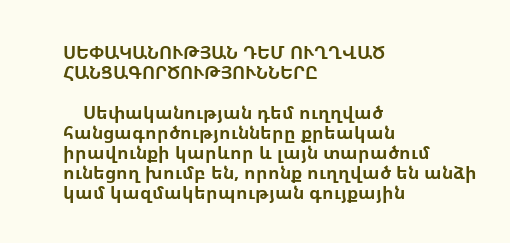ՍԵՓԱԿԱՆՈՒԹՅԱՆ ԴԵՄ ՈՒՂՂՎԱԾ ՀԱՆՑԱԳՈՐԾՈՒԹՅՈՒՆՆԵՐԸ

    Սեփականության դեմ ուղղված հանցագործությունները քրեական իրավունքի կարևոր և լայն տարածում ունեցող խումբ են, որոնք ուղղված են անձի կամ կազմակերպության գույքային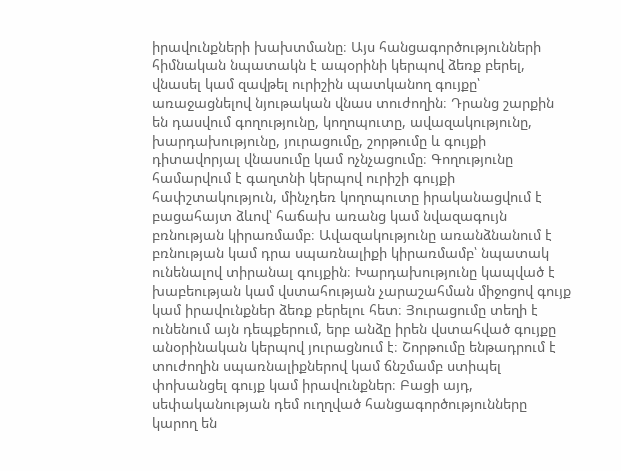իրավունքների խախտմանը։ Այս հանցագործությունների հիմնական նպատակն է ապօրինի կերպով ձեռք բերել, վնասել կամ զավթել ուրիշին պատկանող գույքը՝ առաջացնելով նյութական վնաս տուժողին։ Դրանց շարքին են դասվում գողությունը, կողոպուտը, ավազակությունը, խարդախությունը, յուրացումը, շորթումը և գույքի դիտավորյալ վնասումը կամ ոչնչացումը։ Գողությունը համարվում է գաղտնի կերպով ուրիշի գույքի հափշտակություն, մինչդեռ կողոպուտը իրականացվում է բացահայտ ձևով՝ հաճախ առանց կամ նվազագույն բռնության կիրառմամբ։ Ավազակությունը առանձնանում է բռնության կամ դրա սպառնալիքի կիրառմամբ՝ նպատակ ունենալով տիրանալ գույքին։ Խարդախությունը կապված է խաբեության կամ վստահության չարաշահման միջոցով գույք կամ իրավունքներ ձեռք բերելու հետ։ Յուրացումը տեղի է ունենում այն դեպքերում, երբ անձը իրեն վստահված գույքը անօրինական կերպով յուրացնում է։ Շորթումը ենթադրում է տուժողին սպառնալիքներով կամ ճնշմամբ ստիպել փոխանցել գույք կամ իրավունքներ։ Բացի այդ, սեփականության դեմ ուղղված հանցագործությունները կարող են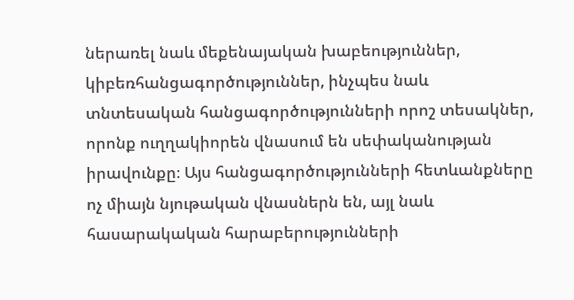ներառել նաև մեքենայական խաբեություններ, կիբեռհանցագործություններ, ինչպես նաև տնտեսական հանցագործությունների որոշ տեսակներ, որոնք ուղղակիորեն վնասում են սեփականության իրավունքը։ Այս հանցագործությունների հետևանքները ոչ միայն նյութական վնասներն են, այլ նաև հասարակական հարաբերությունների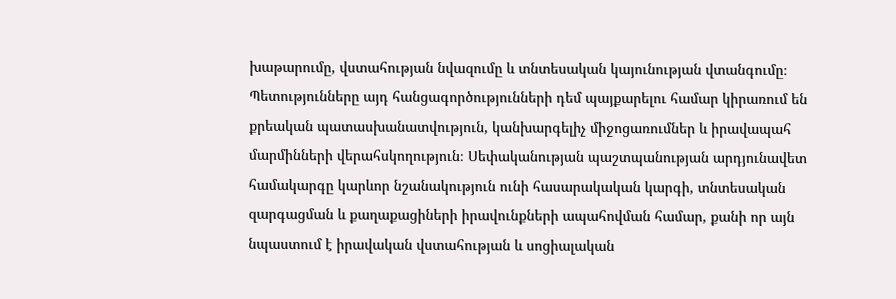խաթարումը, վստահության նվազումը և տնտեսական կայունության վտանգումը։ Պետությունները այդ հանցագործությունների դեմ պայքարելու համար կիրառում են քրեական պատասխանատվություն, կանխարգելիչ միջոցառումներ և իրավապահ մարմինների վերահսկողություն։ Սեփականության պաշտպանության արդյունավետ համակարգը կարևոր նշանակություն ունի հասարակական կարգի, տնտեսական զարգացման և քաղաքացիների իրավունքների ապահովման համար, քանի որ այն նպաստում է իրավական վստահության և սոցիալական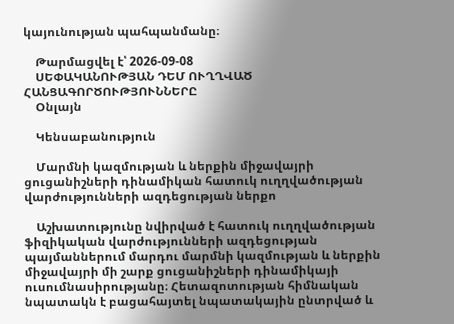կայունության պահպանմանը։

    Թարմացվել է՝ 2026-09-08
    ՍԵՓԱԿԱՆՈՒԹՅԱՆ ԴԵՄ ՈՒՂՂՎԱԾ ՀԱՆՑԱԳՈՐԾՈՒԹՅՈՒՆՆԵՐԸ
    Օնլայն

    Կենսաբանություն

    Մարմնի կազմության և ներքին միջավայրի ցուցանիշների դինամիկան հատուկ ուղղվածության վարժությունների ազդեցության ներքո

    Աշխատությունը նվիրված է հատուկ ուղղվածության ֆիզիկական վարժությունների ազդեցության պայմաններում մարդու մարմնի կազմության և ներքին միջավայրի մի շարք ցուցանիշների դինամիկայի ուսումնասիրությանը։ Հետազոտության հիմնական նպատակն է բացահայտել նպատակային ընտրված և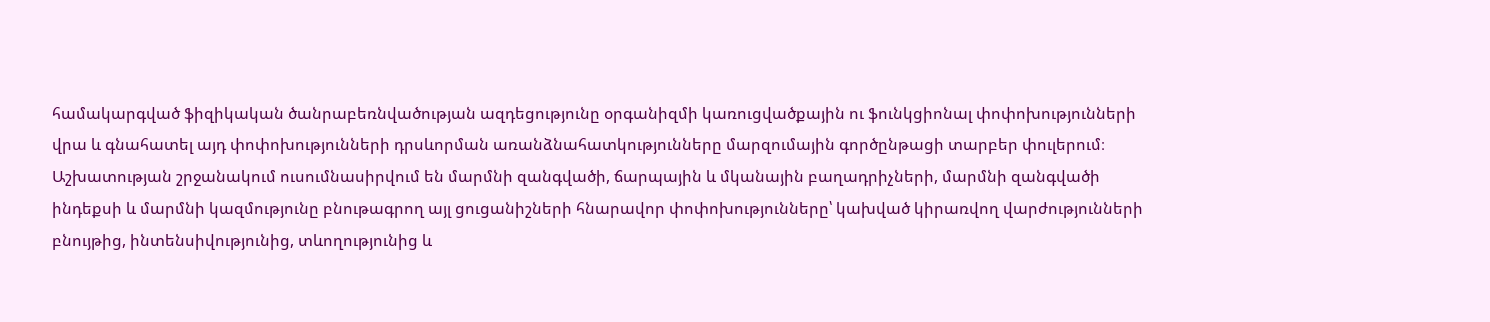համակարգված ֆիզիկական ծանրաբեռնվածության ազդեցությունը օրգանիզմի կառուցվածքային ու ֆունկցիոնալ փոփոխությունների վրա և գնահատել այդ փոփոխությունների դրսևորման առանձնահատկությունները մարզումային գործընթացի տարբեր փուլերում։ Աշխատության շրջանակում ուսումնասիրվում են մարմնի զանգվածի, ճարպային և մկանային բաղադրիչների, մարմնի զանգվածի ինդեքսի և մարմնի կազմությունը բնութագրող այլ ցուցանիշների հնարավոր փոփոխությունները՝ կախված կիրառվող վարժությունների բնույթից, ինտենսիվությունից, տևողությունից և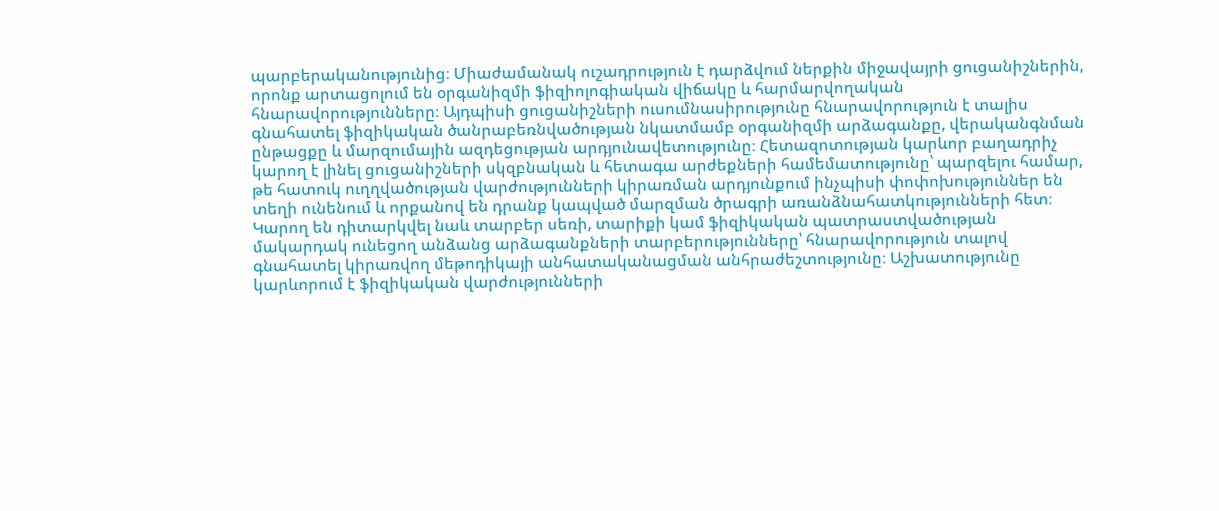պարբերականությունից։ Միաժամանակ ուշադրություն է դարձվում ներքին միջավայրի ցուցանիշներին, որոնք արտացոլում են օրգանիզմի ֆիզիոլոգիական վիճակը և հարմարվողական հնարավորությունները։ Այդպիսի ցուցանիշների ուսումնասիրությունը հնարավորություն է տալիս գնահատել ֆիզիկական ծանրաբեռնվածության նկատմամբ օրգանիզմի արձագանքը, վերականգնման ընթացքը և մարզումային ազդեցության արդյունավետությունը։ Հետազոտության կարևոր բաղադրիչ կարող է լինել ցուցանիշների սկզբնական և հետագա արժեքների համեմատությունը՝ պարզելու համար, թե հատուկ ուղղվածության վարժությունների կիրառման արդյունքում ինչպիսի փոփոխություններ են տեղի ունենում և որքանով են դրանք կապված մարզման ծրագրի առանձնահատկությունների հետ։ Կարող են դիտարկվել նաև տարբեր սեռի, տարիքի կամ ֆիզիկական պատրաստվածության մակարդակ ունեցող անձանց արձագանքների տարբերությունները՝ հնարավորություն տալով գնահատել կիրառվող մեթոդիկայի անհատականացման անհրաժեշտությունը։ Աշխատությունը կարևորում է ֆիզիկական վարժությունների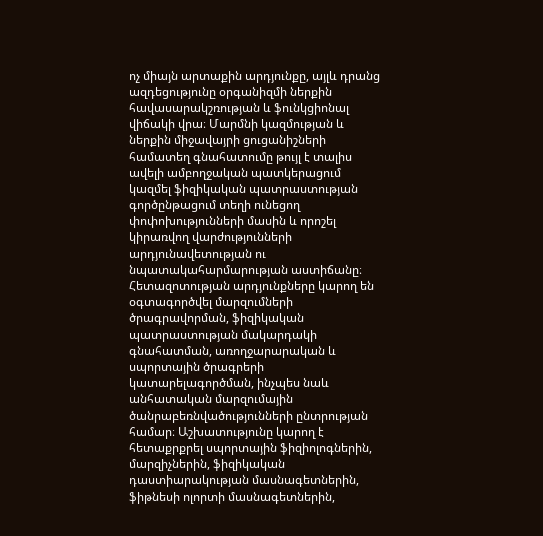ոչ միայն արտաքին արդյունքը, այլև դրանց ազդեցությունը օրգանիզմի ներքին հավասարակշռության և ֆունկցիոնալ վիճակի վրա։ Մարմնի կազմության և ներքին միջավայրի ցուցանիշների համատեղ գնահատումը թույլ է տալիս ավելի ամբողջական պատկերացում կազմել ֆիզիկական պատրաստության գործընթացում տեղի ունեցող փոփոխությունների մասին և որոշել կիրառվող վարժությունների արդյունավետության ու նպատակահարմարության աստիճանը։ Հետազոտության արդյունքները կարող են օգտագործվել մարզումների ծրագրավորման, ֆիզիկական պատրաստության մակարդակի գնահատման, առողջարարական և սպորտային ծրագրերի կատարելագործման, ինչպես նաև անհատական մարզումային ծանրաբեռնվածությունների ընտրության համար։ Աշխատությունը կարող է հետաքրքրել սպորտային ֆիզիոլոգներին, մարզիչներին, ֆիզիկական դաստիարակության մասնագետներին, ֆիթնեսի ոլորտի մասնագետներին,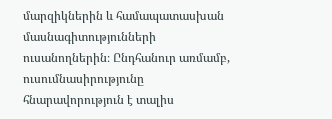մարզիկներին և համապատասխան մասնագիտությունների ուսանողներին։ Ընդհանուր առմամբ, ուսումնասիրությունը հնարավորություն է տալիս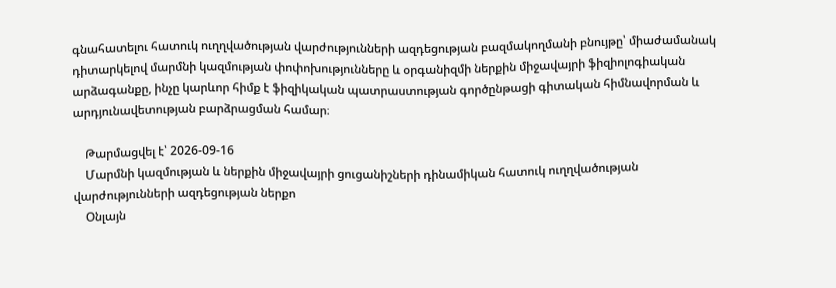գնահատելու հատուկ ուղղվածության վարժությունների ազդեցության բազմակողմանի բնույթը՝ միաժամանակ դիտարկելով մարմնի կազմության փոփոխությունները և օրգանիզմի ներքին միջավայրի ֆիզիոլոգիական արձագանքը, ինչը կարևոր հիմք է ֆիզիկական պատրաստության գործընթացի գիտական հիմնավորման և արդյունավետության բարձրացման համար։

    Թարմացվել է՝ 2026-09-16
    Մարմնի կազմության և ներքին միջավայրի ցուցանիշների դինամիկան հատուկ ուղղվածության վարժությունների ազդեցության ներքո
    Օնլայն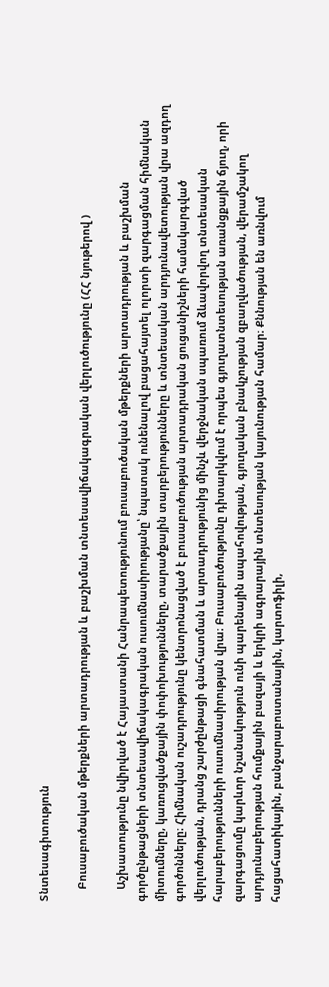Տնտեսագիտություն

    Բուսաբուծական մթերքների արտադրության և բաշխման տնտեսավիճակագրական վերլուծությունը (ՀՀ նյութերով )

    Աշխատությունը նվիրված է Հայաստանի Հանրապետությունում բուսաբուծական մթերքների արտադրության և բաշխման գործընթացների տնտեսավիճակագրական ուսումնասիրությանը՝ նպատակ ունենալով բացահայտել ոլորտի զարգացման հիմնական միտումները, կառուցվածքային փոփոխությունները, տարածքային տարբերությունները և տնտեսական արդյունավետության վրա ազդող գործոնները։ Հիմնական ուշադրությունը կենտրոնացված է բուսաբուծության արտադրական ցուցանիշների համակարգված վերլուծության, դրանց շարժընթացի գնահատման և արտադրությունից մինչև վերջնական սպառում ձևավորվող տնտեսական հարաբերությունների ուսումնասիրության վրա։ Բուսաբուծությունը դիտարկվում է որպես գյուղատնտեսության առանցքային ճյուղ, որի զարգացումը կարևոր նշանակություն ունի պարենային ապահովության, գյուղական բնակչության զբաղվածության, վերամշակող արդյունաբերության հումքային բազայի և երկրի ագրարային տնտեսության կայունության համար։ Քննության են առնվում հացահատիկային, բանջարաբոստանային, կարտոֆիլի,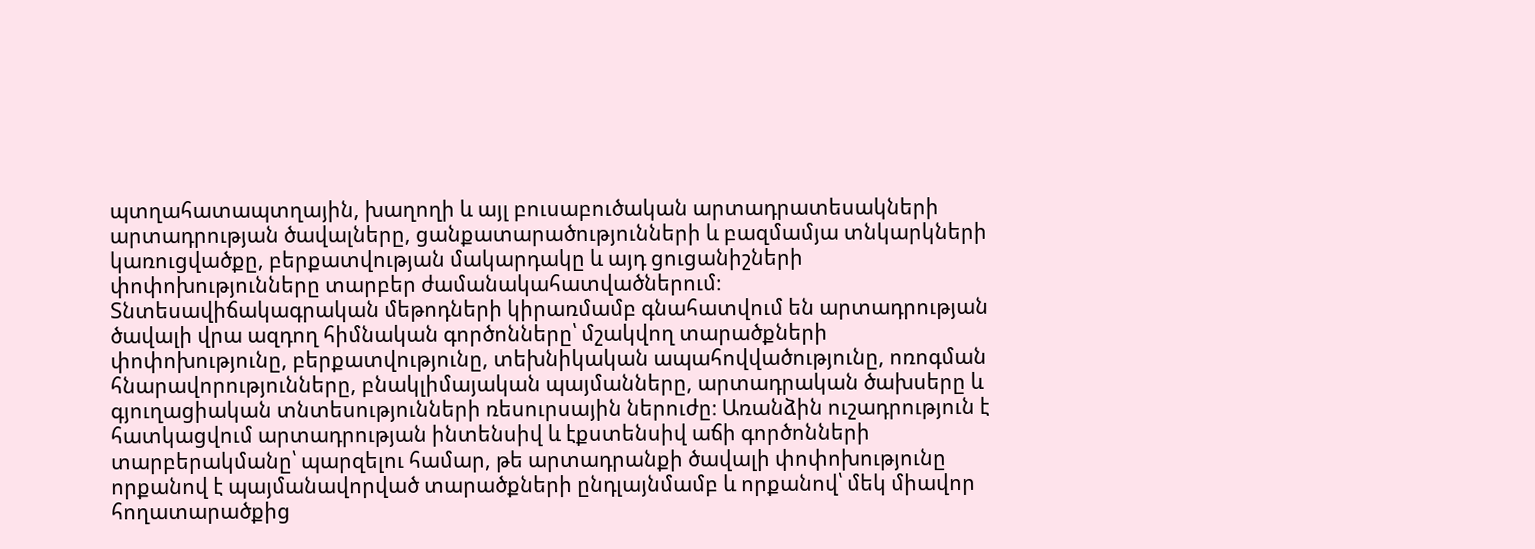պտղահատապտղային, խաղողի և այլ բուսաբուծական արտադրատեսակների արտադրության ծավալները, ցանքատարածությունների և բազմամյա տնկարկների կառուցվածքը, բերքատվության մակարդակը և այդ ցուցանիշների փոփոխությունները տարբեր ժամանակահատվածներում։ Տնտեսավիճակագրական մեթոդների կիրառմամբ գնահատվում են արտադրության ծավալի վրա ազդող հիմնական գործոնները՝ մշակվող տարածքների փոփոխությունը, բերքատվությունը, տեխնիկական ապահովվածությունը, ոռոգման հնարավորությունները, բնակլիմայական պայմանները, արտադրական ծախսերը և գյուղացիական տնտեսությունների ռեսուրսային ներուժը։ Առանձին ուշադրություն է հատկացվում արտադրության ինտենսիվ և էքստենսիվ աճի գործոնների տարբերակմանը՝ պարզելու համար, թե արտադրանքի ծավալի փոփոխությունը որքանով է պայմանավորված տարածքների ընդլայնմամբ և որքանով՝ մեկ միավոր հողատարածքից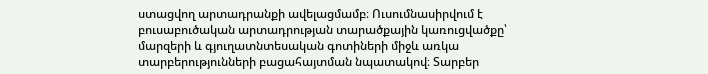ստացվող արտադրանքի ավելացմամբ։ Ուսումնասիրվում է բուսաբուծական արտադրության տարածքային կառուցվածքը՝ մարզերի և գյուղատնտեսական գոտիների միջև առկա տարբերությունների բացահայտման նպատակով։ Տարբեր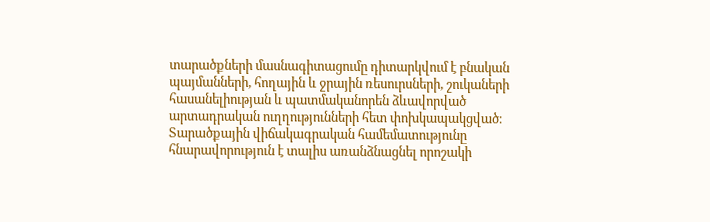տարածքների մասնագիտացումը դիտարկվում է բնական պայմանների, հողային և ջրային ռեսուրսների, շուկաների հասանելիության և պատմականորեն ձևավորված արտադրական ուղղությունների հետ փոխկապակցված։ Տարածքային վիճակագրական համեմատությունը հնարավորություն է տալիս առանձնացնել որոշակի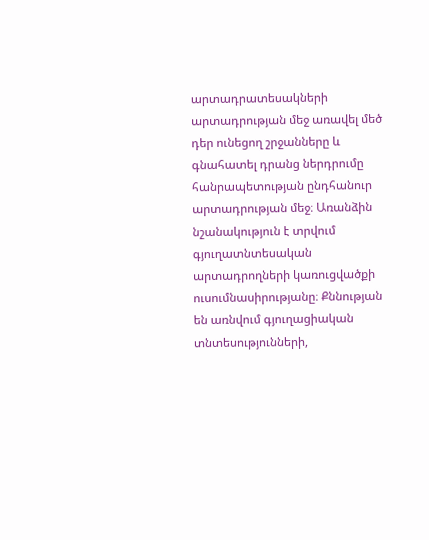արտադրատեսակների արտադրության մեջ առավել մեծ դեր ունեցող շրջանները և գնահատել դրանց ներդրումը հանրապետության ընդհանուր արտադրության մեջ։ Առանձին նշանակություն է տրվում գյուղատնտեսական արտադրողների կառուցվածքի ուսումնասիրությանը։ Քննության են առնվում գյուղացիական տնտեսությունների,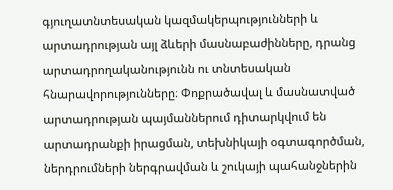գյուղատնտեսական կազմակերպությունների և արտադրության այլ ձևերի մասնաբաժինները, դրանց արտադրողականությունն ու տնտեսական հնարավորությունները։ Փոքրածավալ և մասնատված արտադրության պայմաններում դիտարկվում են արտադրանքի իրացման, տեխնիկայի օգտագործման, ներդրումների ներգրավման և շուկայի պահանջներին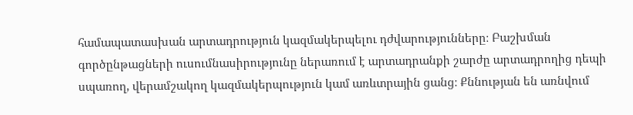համապատասխան արտադրություն կազմակերպելու դժվարությունները։ Բաշխման գործընթացների ուսումնասիրությունը ներառում է արտադրանքի շարժը արտադրողից դեպի սպառող, վերամշակող կազմակերպություն կամ առևտրային ցանց։ Քննության են առնվում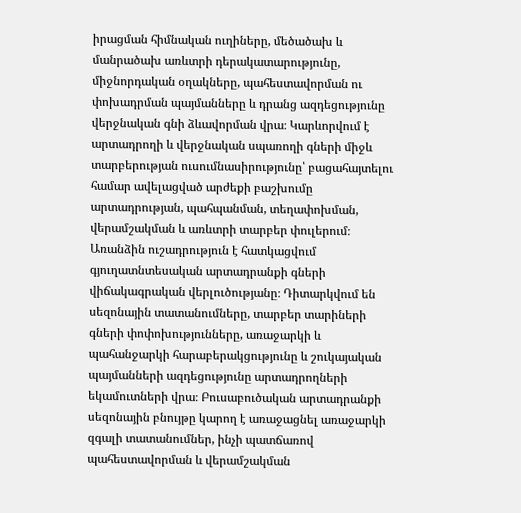իրացման հիմնական ուղիները, մեծածախ և մանրածախ առևտրի դերակատարությունը, միջնորդական օղակները, պահեստավորման ու փոխադրման պայմանները և դրանց ազդեցությունը վերջնական գնի ձևավորման վրա։ Կարևորվում է արտադրողի և վերջնական սպառողի գների միջև տարբերության ուսումնասիրությունը՝ բացահայտելու համար ավելացված արժեքի բաշխումը արտադրության, պահպանման, տեղափոխման, վերամշակման և առևտրի տարբեր փուլերում։ Առանձին ուշադրություն է հատկացվում գյուղատնտեսական արտադրանքի գների վիճակագրական վերլուծությանը։ Դիտարկվում են սեզոնային տատանումները, տարբեր տարիների գների փոփոխությունները, առաջարկի և պահանջարկի հարաբերակցությունը և շուկայական պայմանների ազդեցությունը արտադրողների եկամուտների վրա։ Բուսաբուծական արտադրանքի սեզոնային բնույթը կարող է առաջացնել առաջարկի զգալի տատանումներ, ինչի պատճառով պահեստավորման և վերամշակման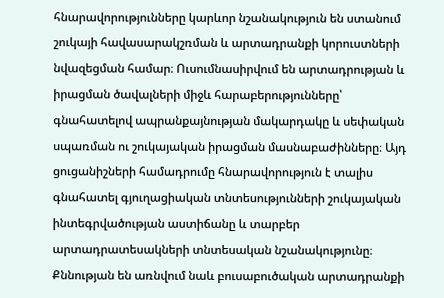հնարավորությունները կարևոր նշանակություն են ստանում շուկայի հավասարակշռման և արտադրանքի կորուստների նվազեցման համար։ Ուսումնասիրվում են արտադրության և իրացման ծավալների միջև հարաբերությունները՝ գնահատելով ապրանքայնության մակարդակը և սեփական սպառման ու շուկայական իրացման մասնաբաժինները։ Այդ ցուցանիշների համադրումը հնարավորություն է տալիս գնահատել գյուղացիական տնտեսությունների շուկայական ինտեգրվածության աստիճանը և տարբեր արտադրատեսակների տնտեսական նշանակությունը։ Քննության են առնվում նաև բուսաբուծական արտադրանքի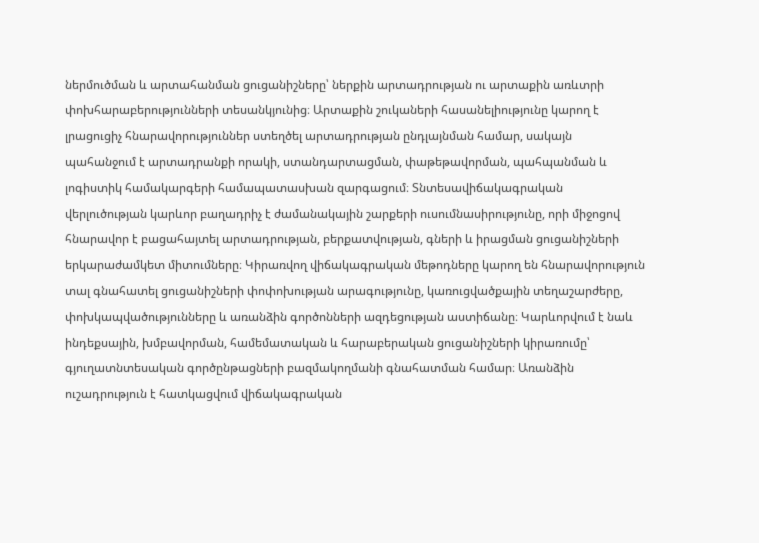ներմուծման և արտահանման ցուցանիշները՝ ներքին արտադրության ու արտաքին առևտրի փոխհարաբերությունների տեսանկյունից։ Արտաքին շուկաների հասանելիությունը կարող է լրացուցիչ հնարավորություններ ստեղծել արտադրության ընդլայնման համար, սակայն պահանջում է արտադրանքի որակի, ստանդարտացման, փաթեթավորման, պահպանման և լոգիստիկ համակարգերի համապատասխան զարգացում։ Տնտեսավիճակագրական վերլուծության կարևոր բաղադրիչ է ժամանակային շարքերի ուսումնասիրությունը, որի միջոցով հնարավոր է բացահայտել արտադրության, բերքատվության, գների և իրացման ցուցանիշների երկարաժամկետ միտումները։ Կիրառվող վիճակագրական մեթոդները կարող են հնարավորություն տալ գնահատել ցուցանիշների փոփոխության արագությունը, կառուցվածքային տեղաշարժերը, փոխկապվածությունները և առանձին գործոնների ազդեցության աստիճանը։ Կարևորվում է նաև ինդեքսային, խմբավորման, համեմատական և հարաբերական ցուցանիշների կիրառումը՝ գյուղատնտեսական գործընթացների բազմակողմանի գնահատման համար։ Առանձին ուշադրություն է հատկացվում վիճակագրական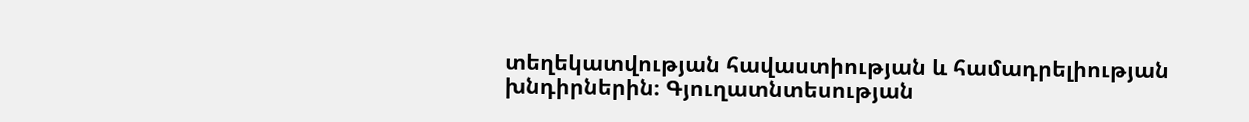տեղեկատվության հավաստիության և համադրելիության խնդիրներին։ Գյուղատնտեսության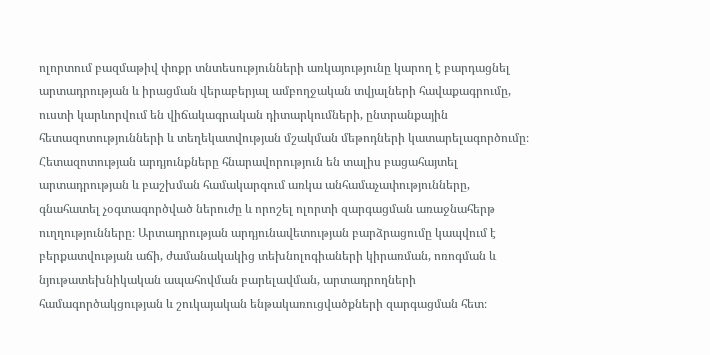ոլորտում բազմաթիվ փոքր տնտեսությունների առկայությունը կարող է բարդացնել արտադրության և իրացման վերաբերյալ ամբողջական տվյալների հավաքագրումը, ուստի կարևորվում են վիճակագրական դիտարկումների, ընտրանքային հետազոտությունների և տեղեկատվության մշակման մեթոդների կատարելագործումը։ Հետազոտության արդյունքները հնարավորություն են տալիս բացահայտել արտադրության և բաշխման համակարգում առկա անհամաչափությունները, գնահատել չօգտագործված ներուժը և որոշել ոլորտի զարգացման առաջնահերթ ուղղությունները։ Արտադրության արդյունավետության բարձրացումը կապվում է բերքատվության աճի, ժամանակակից տեխնոլոգիաների կիրառման, ոռոգման և նյութատեխնիկական ապահովման բարելավման, արտադրողների համագործակցության և շուկայական ենթակառուցվածքների զարգացման հետ։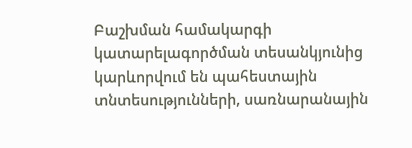Բաշխման համակարգի կատարելագործման տեսանկյունից կարևորվում են պահեստային տնտեսությունների, սառնարանային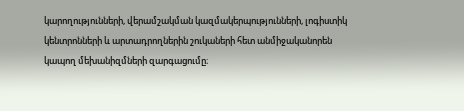կարողությունների, վերամշակման կազմակերպությունների, լոգիստիկ կենտրոնների և արտադրողներին շուկաների հետ անմիջականորեն կապող մեխանիզմների զարգացումը։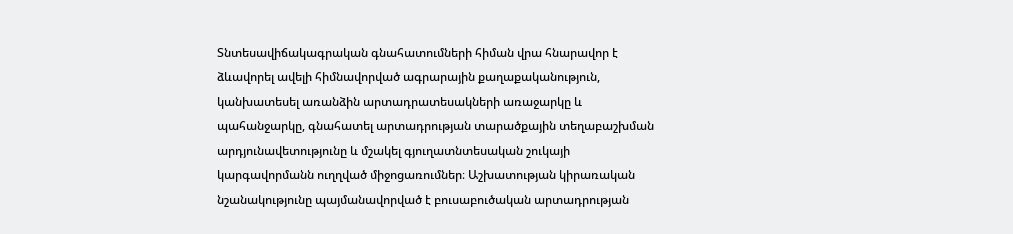Տնտեսավիճակագրական գնահատումների հիման վրա հնարավոր է ձևավորել ավելի հիմնավորված ագրարային քաղաքականություն, կանխատեսել առանձին արտադրատեսակների առաջարկը և պահանջարկը, գնահատել արտադրության տարածքային տեղաբաշխման արդյունավետությունը և մշակել գյուղատնտեսական շուկայի կարգավորմանն ուղղված միջոցառումներ։ Աշխատության կիրառական նշանակությունը պայմանավորված է բուսաբուծական արտադրության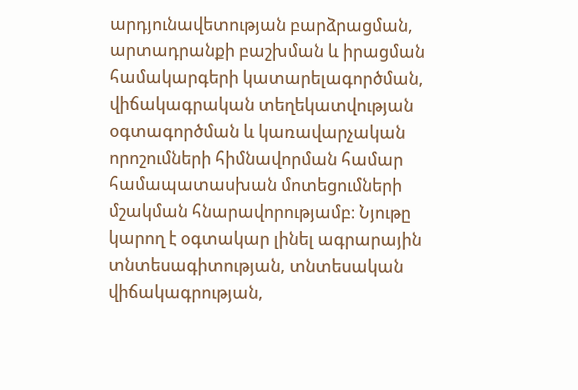արդյունավետության բարձրացման, արտադրանքի բաշխման և իրացման համակարգերի կատարելագործման, վիճակագրական տեղեկատվության օգտագործման և կառավարչական որոշումների հիմնավորման համար համապատասխան մոտեցումների մշակման հնարավորությամբ։ Նյութը կարող է օգտակար լինել ագրարային տնտեսագիտության, տնտեսական վիճակագրության,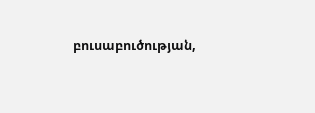բուսաբուծության,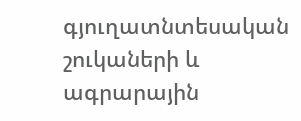գյուղատնտեսական շուկաների և ագրարային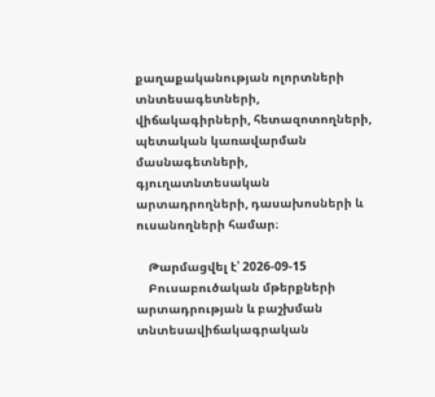քաղաքականության ոլորտների տնտեսագետների, վիճակագիրների, հետազոտողների, պետական կառավարման մասնագետների, գյուղատնտեսական արտադրողների, դասախոսների և ուսանողների համար։

    Թարմացվել է՝ 2026-09-15
    Բուսաբուծական մթերքների արտադրության և բաշխման տնտեսավիճակագրական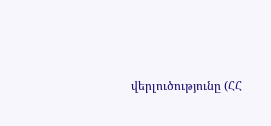վերլուծությունը (ՀՀ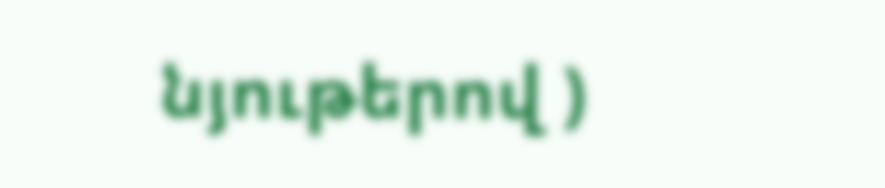նյութերով )